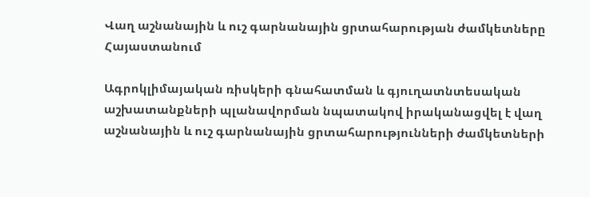Վաղ աշնանային և ուշ գարնանային ցրտահարության ժամկետները Հայաստանում

Ագրոկլիմայական ռիսկերի գնահատման և գյուղատնտեսական աշխատանքների պլանավորման նպատակով իրականացվել է վաղ աշնանային և ուշ գարնանային ցրտահարությունների ժամկետների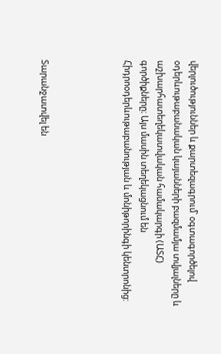վերլուծություններ և քարտեզագրում՝ օգտագործելով օդերևութաբանական կայանների բազմամյա տվյալները և աշխարհատեղեկատվական համակարգի (ԱՏՀ) գործիքները։ Այս մասին տեղեկացնում են Հիդրոօդերևութաբանության և մոնիթորինգի կենտրոնից:




Տարանջատվել են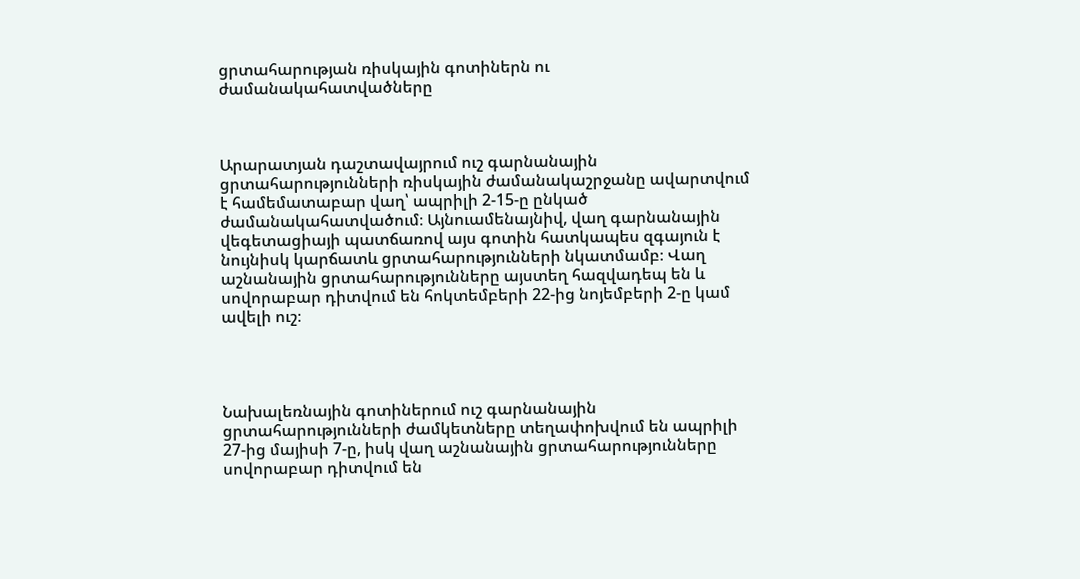ցրտահարության ռիսկային գոտիներն ու ժամանակահատվածները



Արարատյան դաշտավայրում ուշ գարնանային ցրտահարությունների ռիսկային ժամանակաշրջանը ավարտվում է համեմատաբար վաղ՝ ապրիլի 2-15-ը ընկած ժամանակահատվածում։ Այնուամենայնիվ, վաղ գարնանային վեգետացիայի պատճառով այս գոտին հատկապես զգայուն է նույնիսկ կարճատև ցրտահարությունների նկատմամբ։ Վաղ աշնանային ցրտահարությունները այստեղ հազվադեպ են և սովորաբար դիտվում են հոկտեմբերի 22-ից նոյեմբերի 2-ը կամ ավելի ուշ։




Նախալեռնային գոտիներում ուշ գարնանային ցրտահարությունների ժամկետները տեղափոխվում են ապրիլի 27-ից մայիսի 7-ը, իսկ վաղ աշնանային ցրտահարությունները սովորաբար դիտվում են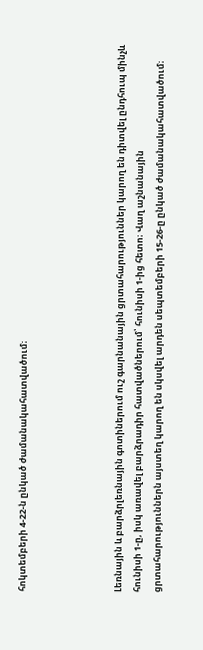հոկտեմբերի 4-22-ն ընկած ժամանակահատվածում։




Լեռնային և բարձրլեռնային գոտիներում ուշ գարնանային ցրտահարություններ կարող են դիտվել ընդհուպ մինչև հունիսի 1-ը, իսկ առավել բարձրադիր հատվածներում՝ հունիսի 1-ից հետո։ Վաղ աշնանային ցրտահարություններն այստեղ կարող են սկսվել արդեն սեպտեմբերի 15-26-ը ընկած ժամանակահատվածում։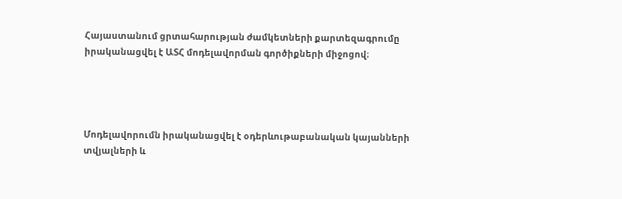Հայաստանում ցրտահարության ժամկետների քարտեզագրումը իրականացվել է ԱՏՀ մոդելավորման գործիքների միջոցով։




Մոդելավորումն իրականացվել է օդերևութաբանական կայանների տվյալների և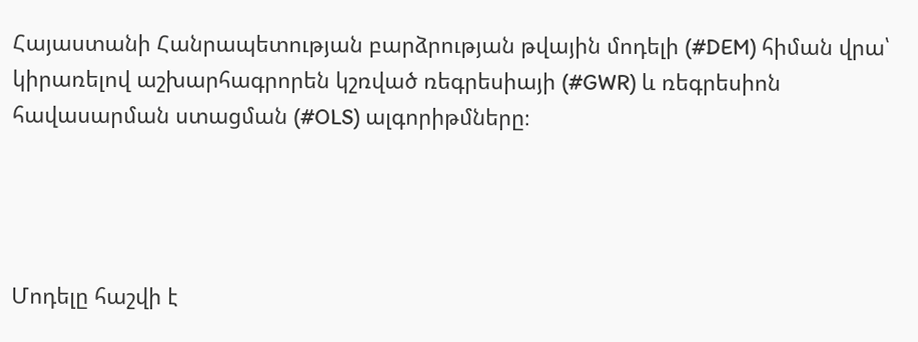Հայաստանի Հանրապետության բարձրության թվային մոդելի (#DEM) հիման վրա՝ կիրառելով աշխարհագրորեն կշռված ռեգրեսիայի (#GWR) և ռեգրեսիոն հավասարման ստացման (#OLS) ալգորիթմները։




Մոդելը հաշվի է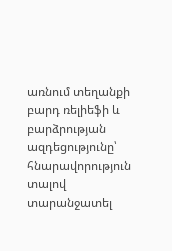առնում տեղանքի բարդ ռելիեֆի և բարձրության ազդեցությունը՝ հնարավորություն տալով տարանջատել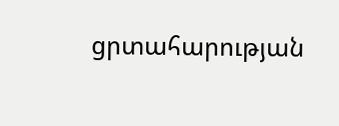ցրտահարության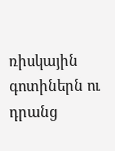ռիսկային գոտիներն ու դրանց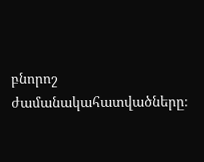բնորոշ ժամանակահատվածները։